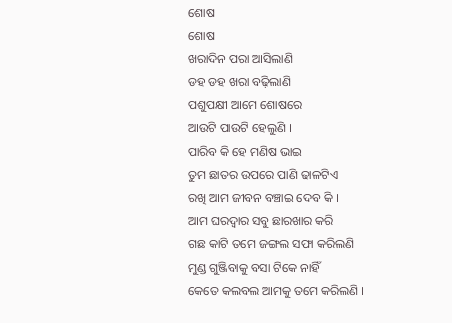ଶୋଷ
ଶୋଷ
ଖରାଦିନ ପରା ଆସିଲାଣି
ଡହ ଡହ ଖରା ବଢ଼ିଲାଣି
ପଶୁପକ୍ଷୀ ଆମେ ଶୋଷରେ
ଆଉଟି ପାଉଟି ହେଲୁଣି ।
ପାରିବ କି ହେ ମଣିଷ ଭାଇ
ତୁମ ଛାତର ଉପରେ ପାଣି ଢାଳଟିଏ
ରଖି ଆମ ଜୀବନ ବଞ୍ଚାଇ ଦେବ କି ।
ଆମ ଘରଦ୍ୱାର ସବୁ ଛାରଖାର କରି
ଗଛ କାଟି ତମେ ଜଙ୍ଗଲ ସଫା କରିଲଣି
ମୁଣ୍ଡ ଗୁଞ୍ଜିବାକୁ ବସା ଟିକେ ନାହିଁ
କେତେ କଲବଲ ଆମକୁ ତମେ କରିଲଣି ।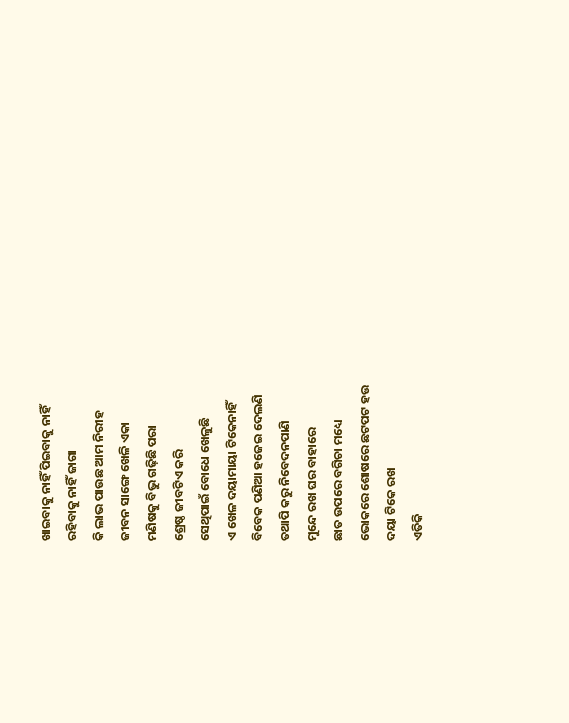ଖାଇବାକୁ ନାହିଁ ପିଇବାକୁ ନାହିଁ
ରହିବାକୁ ନାହିଁ ଜାଗା
କି ଲାଭ ପାଉଛ ଆମ ନିରୀହ
ଜୀବନ ସାଙ୍ଗେ ଖେଳି ଏକା
ମଣିଷକୁ ବିଭୁ ଗଢ଼ିଛି ପରା
ଶ୍ରେଷ୍ଠ ଜୀବଟିଏ କରି
ସେଥିପାଇଁ ବୋଧେ ଖେଳୁଛି
ଏ ଖେଳ ଦୟାମାୟା ଟିକେନାହିଁ
ବିବେକ ପଣିଆ ହଜେଇ ଦେଲଣି
ତଥାପି କରୁ ନିବେଦନପାଣି
ମୁନ୍ଦେ ରଖ ଘର ବାହାରେ
ଛାତ ଉପରେ ବଗିଚା ମଧ୍ୟେ
ଭୋକରେ ଶୋଷରେ ଛଟପଟ ହଉ
ଦୟା ଟିକେ ରଖ
ଏତିକି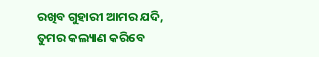ରଖିବ ଗୁହାରୀ ଆମର ଯଦି,
ତୁମର କଲ୍ୟାଣ କରିବେ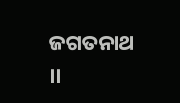ଜଗତନାଥ ।।